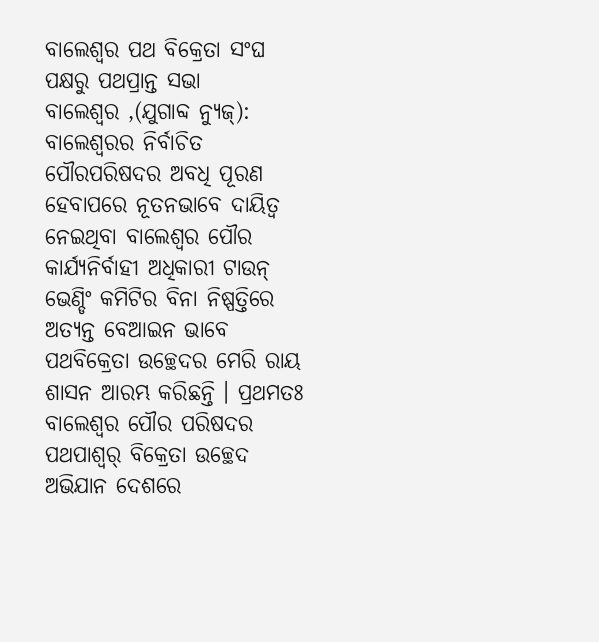ବାଲେଶ୍ୱର ପଥ ବିକ୍ରେତା ସଂଘ ପକ୍ଷରୁ ପଥପ୍ରାନ୍ତ ସଭା
ବାଲେଶ୍ୱର ,(ଯୁଗାବ୍ଦ ନ୍ୟୁଜ୍): ବାଲେଶ୍ୱରର ନିର୍ବାଚିତ ପୌରପରିଷଦର ଅବଧି ପୂରଣ ହେବାପରେ ନୂତନଭାବେ ଦାୟିତ୍ୱ ନେଇଥିବା ବାଲେଶ୍ୱର ପୌର କାର୍ଯ୍ୟନିର୍ବାହୀ ଅଧିକାରୀ ଟାଉନ୍ ଭେଣ୍ଡିଂ କମିଟିର ବିନା ନିଷ୍ପତ୍ତିରେ ଅତ୍ୟନ୍ତ ବେଆଇନ ଭାବେ ପଥବିକ୍ରେତା ଉଚ୍ଛେଦର ମେରି ରାୟ ଶାସନ ଆରମ୍ଭ କରିଛନ୍ତି । ପ୍ରଥମତଃ ବାଲେଶ୍ୱର ପୌର ପରିଷଦର ପଥପାଶ୍ୱର୍ ବିକ୍ରେତା ଉଚ୍ଛେଦ ଅଭିଯାନ ଦେଶରେ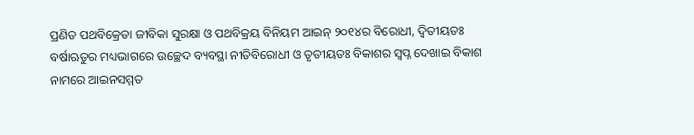ପ୍ରଣିତ ପଥବିକ୍ରେତା ଜୀବିକା ସୁରକ୍ଷା ଓ ପଥବିକ୍ରୟ ବିନିୟମ ଆଇନ୍ ୨୦୧୪ର ବିରୋଧୀ, ଦ୍ୱିତୀୟତଃ ବର୍ଷାଋତୁର ମଧ୍ୟଭାଗରେ ଉଚ୍ଛେଦ ବ୍ୟବସ୍ଥା ନୀତିବିରୋଧୀ ଓ ତୃତୀୟତଃ ବିକାଶର ସ୍ୱପ୍ନ ଦେଖାଇ ବିକାଶ ନାମରେ ଆଇନସମ୍ମତ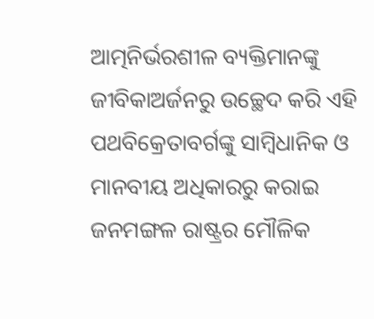ଆତ୍ମନିର୍ଭରଶୀଳ ବ୍ୟକ୍ତିମାନଙ୍କୁ ଜୀବିକାଅର୍ଜନରୁ ଉଚ୍ଛେଦ କରି ଏହି ପଥବିକ୍ରେତାବର୍ଗଙ୍କୁ ସାମ୍ବିଧାନିକ ଓ ମାନବୀୟ ଅଧିକାରରୁ କରାଇ ଜନମଙ୍ଗଳ ରାଷ୍ଟ୍ରର ମୌଳିକ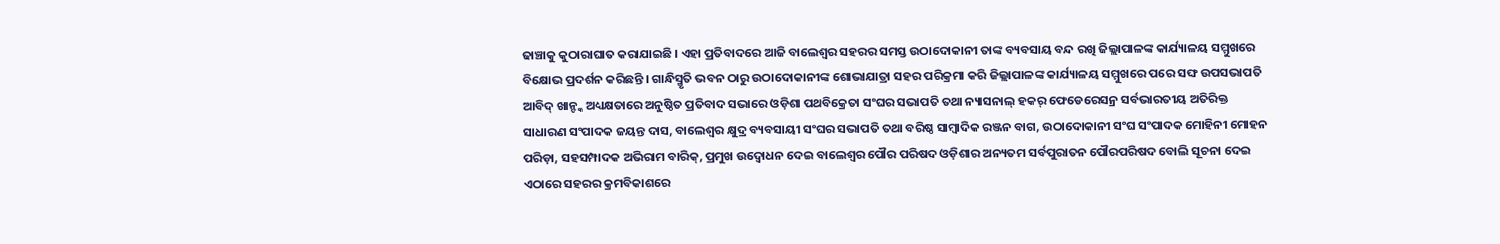ଢାଞ୍ଚାକୁ କୁଠାରାଘାତ କରାଯାଇଛି । ଏହା ପ୍ରତିବାଦରେ ଆଜି ବାଲେଶ୍ୱର ସହରର ସମସ୍ତ ଉଠାଦୋକାନୀ ତାଙ୍କ ବ୍ୟବସାୟ ବନ୍ଦ ରଖି ଜିଲ୍ଲାପାଳଙ୍କ କାର୍ଯ୍ୟାଳୟ ସମ୍ମୁଖରେ ବିକ୍ଷୋଭ ପ୍ରଦର୍ଶନ କରିଛନ୍ତି । ଗାନ୍ଧିସ୍ମୃତି ଭବନ ଠାରୁ ଉଠାଦୋକାନୀଙ୍କ ଶୋଭାଯାତ୍ରା ସହର ପରିକ୍ରମା କରି ଜିଲ୍ଲାପାଳଙ୍କ କାର୍ଯ୍ୟାଳୟ ସମ୍ମୁଖରେ ପରେ ସଙ୍ଘ ଉପସଭାପତି ଆବିଦ୍ ଖାନ୍ଙ୍କ ଅଧ୍ୟକ୍ଷତାରେ ଅନୁଷ୍ଠିତ ପ୍ରତିବାଦ ସଭାରେ ଓଡ଼ିଶା ପଥବିକ୍ରେତା ସଂଘର ସଭାପତି ତଥା ନ୍ୟାସନାଲ୍ ହକର୍ ଫେଡେରେସନ୍ର ସର୍ବଭାରତୀୟ ଅତିରିକ୍ତ ସାଧାରଣ ସଂପାଦକ ଜୟନ୍ତ ଦାସ, ବାଲେଶ୍ୱର କ୍ଷୁଦ୍ର ବ୍ୟବସାୟୀ ସଂଘର ସଭାପତି ତଥା ବରିଷ୍ଠ ସାମ୍ବାଦିକ ରଞ୍ଜନ ବାଗ, ଉଠାଦୋକାନୀ ସଂଘ ସଂପାଦକ ମୋହିନୀ ମୋହନ ପରିଡ଼ା, ସହସମ୍ପାଦକ ଅଭିରାମ ବାରିକ୍, ପ୍ରମୁଖ ଉଦ୍ବୋଧନ ଦେଇ ବାଲେଶ୍ୱର ପୌର ପରିଷଦ ଓଡ଼ିଶାର ଅନ୍ୟତମ ସର୍ବପୁରାତନ ପୌରପରିଷଦ ବୋଲି ସୂଚନା ଦେଇ ଏଠାରେ ସହରର କ୍ରମବିକାଶରେ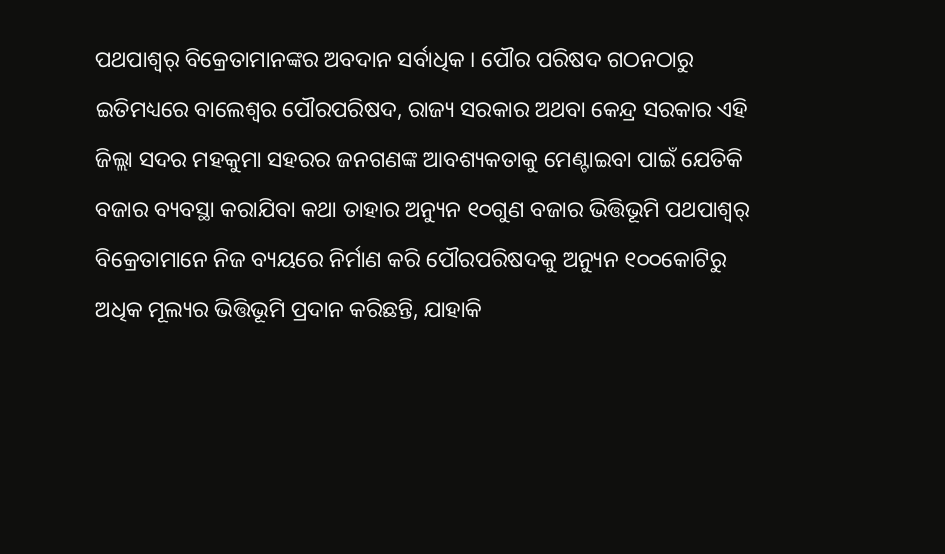ପଥପାଶ୍ୱର୍ ବିକ୍ରେତାମାନଙ୍କର ଅବଦାନ ସର୍ବାଧିକ । ପୌର ପରିଷଦ ଗଠନଠାରୁ ଇତିମଧ୍ୟରେ ବାଲେଶ୍ୱର ପୌରପରିଷଦ, ରାଜ୍ୟ ସରକାର ଅଥବା କେନ୍ଦ୍ର ସରକାର ଏହି ଜିଲ୍ଲା ସଦର ମହକୁମା ସହରର ଜନଗଣଙ୍କ ଆବଶ୍ୟକତାକୁ ମେଣ୍ଟାଇବା ପାଇଁ ଯେତିକି ବଜାର ବ୍ୟବସ୍ଥା କରାଯିବା କଥା ତାହାର ଅନ୍ୟୁନ ୧୦ଗୁଣ ବଜାର ଭିତ୍ତିଭୂମି ପଥପାଶ୍ୱର୍ ବିକ୍ରେତାମାନେ ନିଜ ବ୍ୟୟରେ ନିର୍ମାଣ କରି ପୌରପରିଷଦକୁ ଅନ୍ୟୁନ ୧୦୦କୋଟିରୁ ଅଧିକ ମୂଲ୍ୟର ଭିତ୍ତିଭୂମି ପ୍ରଦାନ କରିଛନ୍ତି, ଯାହାକି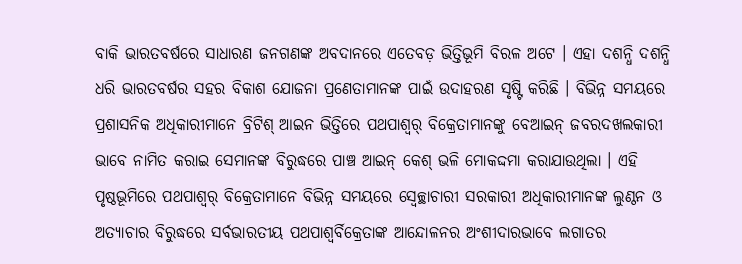ବାକି ଭାରତବର୍ଷରେ ସାଧାରଣ ଜନଗଣଙ୍କ ଅବଦାନରେ ଏତେବଡ଼ ଭିତ୍ତିଭୂମି ବିରଳ ଅଟେ । ଏହା ଦଶନ୍ଧି ଦଶନ୍ଧି ଧରି ଭାରତବର୍ଷର ସହର ବିକାଶ ଯୋଜନା ପ୍ରଣେତାମାନଙ୍କ ପାଇଁ ଉଦାହରଣ ସୃଷ୍ଟି କରିଛି । ବିଭିନ୍ନ ସମୟରେ ପ୍ରଶାସନିକ ଅଧିକାରୀମାନେ ବ୍ରିଟିଶ୍ ଆଇନ ଭିତ୍ତିରେ ପଥପାଶ୍ୱର୍ ବିକ୍ରେତାମାନଙ୍କୁ ବେଆଇନ୍ ଜବରଦଖଲକାରୀ ଭାବେ ନାମିତ କରାଇ ସେମାନଙ୍କ ବିରୁଦ୍ଧରେ ପାଞ୍ଚ ଆଇନ୍ କେଶ୍ ଭଳି ମୋକଦ୍ଦମା କରାଯାଉଥିଲା । ଏହି ପୃଷ୍ଠଭୂମିରେ ପଥପାଶ୍ୱର୍ ବିକ୍ରେତାମାନେ ବିଭିନ୍ନ ସମୟରେ ସ୍ୱେଚ୍ଛାଚାରୀ ସରକାରୀ ଅଧିକାରୀମାନଙ୍କ ଲୁଣ୍ଠନ ଓ ଅତ୍ୟାଚାର ବିରୁଦ୍ଧରେ ସର୍ବଭାରତୀୟ ପଥପାଶ୍ୱର୍ବିକ୍ରେତାଙ୍କ ଆନ୍ଦୋଳନର ଅଂଶୀଦାରଭାବେ ଲଗାତର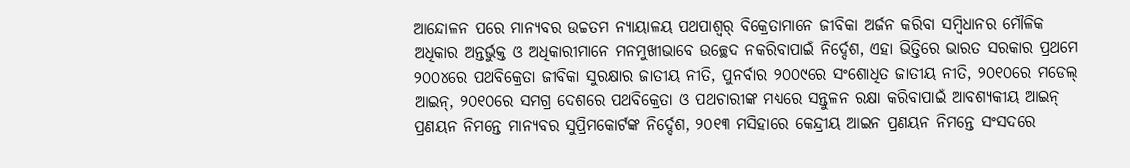ଆନ୍ଦୋଳନ ପରେ ମାନ୍ୟବର ଉଚ୍ଚତମ ନ୍ୟାୟାଳୟ ପଥପାଶ୍ୱର୍ ବିକ୍ରେତାମାନେ ଜୀବିକା ଅର୍ଜନ କରିବା ସମ୍ବିଧାନର ମୌଳିକ ଅଧିକାର ଅନ୍ତର୍ଭୁକ୍ତ ଓ ଅଧିକାରୀମାନେ ମନମୁଖୀଭାବେ ଉଚ୍ଛେଦ ନକରିବାପାଇଁ ନିର୍ଦ୍ଦେଶ, ଏହା ଭିତ୍ତିରେ ଭାରତ ସରକାର ପ୍ରଥମେ ୨୦୦୪ରେ ପଥବିକ୍ରେତା ଜୀବିକା ସୁରକ୍ଷାର ଜାତୀୟ ନୀତି, ପୁନର୍ବାର ୨୦୦୯ରେ ସଂଶୋଧିତ ଜାତୀୟ ନୀତି, ୨୦୧୦ରେ ମଡେଲ୍ ଆଇନ୍, ୨୦୧୦ରେ ସମଗ୍ର ଦେଶରେ ପଥବିକ୍ରେତା ଓ ପଥଚାରୀଙ୍କ ମଧ୍ୟରେ ସନ୍ତୁଳନ ରକ୍ଷା କରିବାପାଇଁ ଆବଶ୍ୟକୀୟ ଆଇନ୍ ପ୍ରଣୟନ ନିମନ୍ତେ ମାନ୍ୟବର ସୁପ୍ରିମକୋର୍ଟଙ୍କ ନିର୍ଦ୍ଦେଶ, ୨୦୧୩ ମସିହାରେ କେନ୍ଦ୍ରୀୟ ଆଇନ ପ୍ରଣୟନ ନିମନ୍ତେ ସଂସଦରେ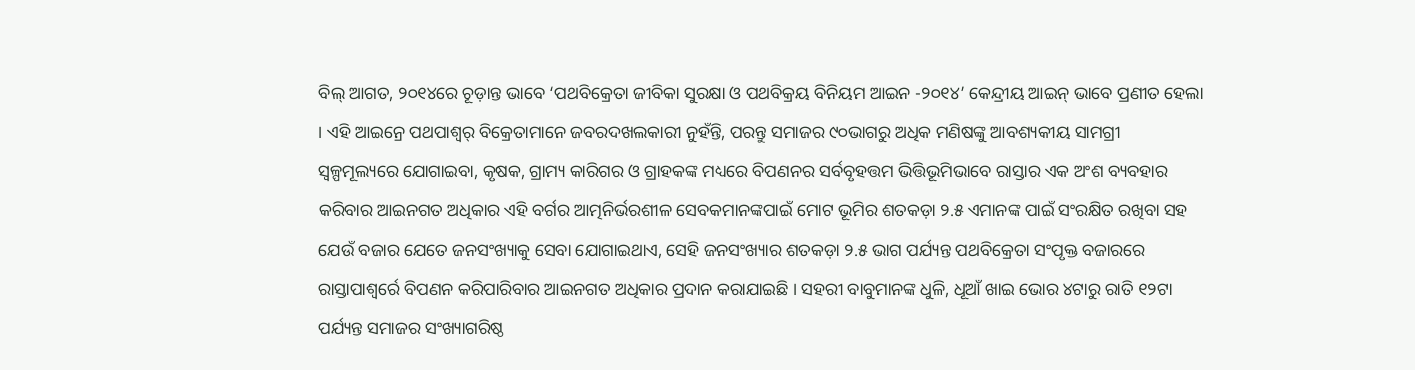ବିଲ୍ ଆଗତ, ୨୦୧୪ରେ ଚୂଡ଼ାନ୍ତ ଭାବେ ‘ପଥବିକ୍ରେତା ଜୀବିକା ସୁରକ୍ଷା ଓ ପଥବିକ୍ରୟ ବିନିୟମ ଆଇନ -୨୦୧୪’ କେନ୍ଦ୍ରୀୟ ଆଇନ୍ ଭାବେ ପ୍ରଣୀତ ହେଲା । ଏହି ଆଇନ୍ରେ ପଥପାଶ୍ୱର୍ ବିକ୍ରେତାମାନେ ଜବରଦଖଲକାରୀ ନୁହଁନ୍ତି, ପରନ୍ତୁ ସମାଜର ୯୦ଭାଗରୁ ଅଧିକ ମଣିଷଙ୍କୁ ଆବଶ୍ୟକୀୟ ସାମଗ୍ରୀ ସ୍ୱଳ୍ପମୂଲ୍ୟରେ ଯୋଗାଇବା, କୃଷକ, ଗ୍ରାମ୍ୟ କାରିଗର ଓ ଗ୍ରାହକଙ୍କ ମଧ୍ୟରେ ବିପଣନର ସର୍ବବୃହତ୍ତମ ଭିତ୍ତିଭୂମିଭାବେ ରାସ୍ତାର ଏକ ଅଂଶ ବ୍ୟବହାର କରିବାର ଆଇନଗତ ଅଧିକାର ଏହି ବର୍ଗର ଆତ୍ମନିର୍ଭରଶୀଳ ସେବକମାନଙ୍କପାଇଁ ମୋଟ ଭୂମିର ଶତକଡ଼ା ୨.୫ ଏମାନଙ୍କ ପାଇଁ ସଂରକ୍ଷିତ ରଖିବା ସହ ଯେଉଁ ବଜାର ଯେତେ ଜନସଂଖ୍ୟାକୁ ସେବା ଯୋଗାଇଥାଏ, ସେହି ଜନସଂଖ୍ୟାର ଶତକଡ଼ା ୨.୫ ଭାଗ ପର୍ଯ୍ୟନ୍ତ ପଥବିକ୍ରେତା ସଂପୃକ୍ତ ବଜାରରେ ରାସ୍ତାପାଶ୍ୱର୍ରେ ବିପଣନ କରିପାରିବାର ଆଇନଗତ ଅଧିକାର ପ୍ରଦାନ କରାଯାଇଛି । ସହରୀ ବାବୁମାନଙ୍କ ଧୁଳି, ଧୂଆଁ ଖାଇ ଭୋର ୪ଟାରୁ ରାତି ୧୨ଟା ପର୍ଯ୍ୟନ୍ତ ସମାଜର ସଂଖ୍ୟାଗରିଷ୍ଠ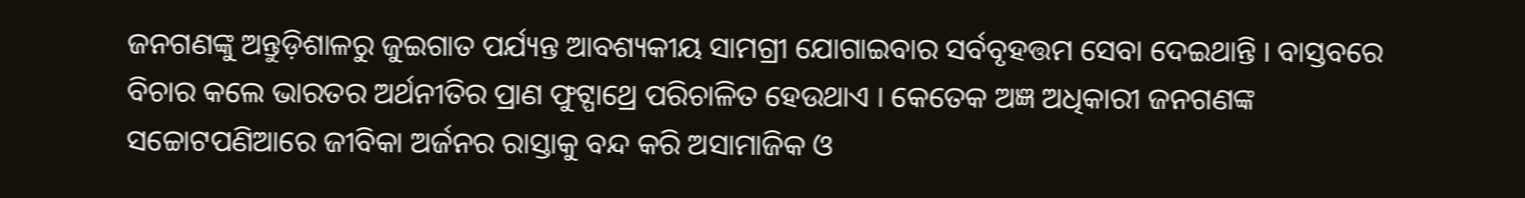ଜନଗଣଙ୍କୁ ଅନ୍ତୁଡ଼ିଶାଳରୁ ଜୁଇଗାତ ପର୍ଯ୍ୟନ୍ତ ଆବଶ୍ୟକୀୟ ସାମଗ୍ରୀ ଯୋଗାଇବାର ସର୍ବବୃହତ୍ତମ ସେବା ଦେଇଥାନ୍ତି । ବାସ୍ତବରେ ବିଚାର କଲେ ଭାରତର ଅର୍ଥନୀତିର ପ୍ରାଣ ଫୁଟ୍ପାଥ୍ରେ ପରିଚାଳିତ ହେଉଥାଏ । କେତେକ ଅଜ୍ଞ ଅଧିକାରୀ ଜନଗଣଙ୍କ ସଚ୍ଚୋଟପଣିଆରେ ଜୀବିକା ଅର୍ଜନର ରାସ୍ତାକୁ ବନ୍ଦ କରି ଅସାମାଜିକ ଓ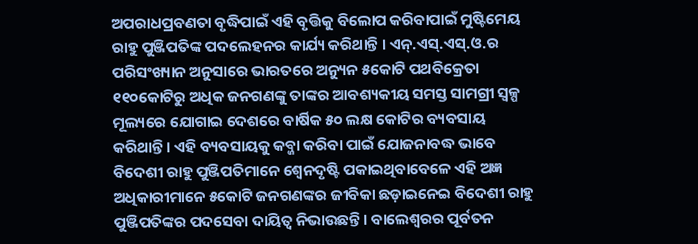ଅପରାଧପ୍ରବଣତା ବୃଦ୍ଧିପାଇଁ ଏହି ବୃତ୍ତିକୁ ବିଲୋପ କରିବାପାଇଁ ମୁଷ୍ଟିମେୟ ରାହୁ ପୁଞ୍ଜିପତିଙ୍କ ପଦଲେହନର କାର୍ଯ୍ୟ କରିଥାନ୍ତି । ଏନ୍.ଏସ୍.ଏସ୍.ଓ.ର ପରିସଂଖ୍ୟାନ ଅନୁସାରେ ଭାରତରେ ଅନ୍ୟୁନ ୫କୋଟି ପଥବିକ୍ରେତା ୧୧୦କୋଟିରୁ ଅଧିକ ଜନଗଣଙ୍କୁ ତାଙ୍କର ଆବଶ୍ୟକୀୟ ସମସ୍ତ ସାମଗ୍ରୀ ସ୍ୱଳ୍ପ ମୂଲ୍ୟରେ ଯୋଗାଇ ଦେଶରେ ବାର୍ଷିକ ୫୦ ଲକ୍ଷ କୋଟିର ବ୍ୟବସାୟ କରିଥାନ୍ତି । ଏହି ବ୍ୟବସାୟକୁ କବ୍ଜା କରିବା ପାଇଁ ଯୋଜନାବଦ୍ଧ ଭାବେ ବିଦେଶୀ ରାହୁ ପୁଞ୍ଜିପତିମାନେ ଶ୍ୱେନଦୃଷ୍ଟି ପକାଇଥିବାବେଳେ ଏହି ଅଜ୍ଞ ଅଧିକାରୀମାନେ ୫କୋଟି ଜନଗଣଙ୍କର ଜୀବିକା ଛଡ଼ାଇନେଇ ବିଦେଶୀ ରାହୁ ପୁଞ୍ଜିପତିଙ୍କର ପଦସେବା ଦାୟିତ୍ୱ ନିଭାଉଛନ୍ତି । ବାଲେଶ୍ୱରର ପୂର୍ବତନ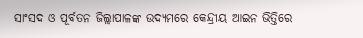ସାଂସଦ ଓ ପୂର୍ବତନ ଜିଲ୍ଲାପାଳଙ୍କ ଉଦ୍ୟମରେ କେନ୍ଦ୍ରୀୟ ଆଇନ ଭିତ୍ତିରେ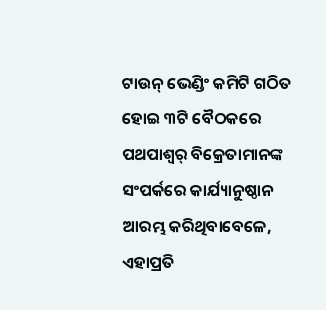ଟାଉନ୍ ଭେଣ୍ଡିଂ କମିଟି ଗଠିତ ହୋଇ ୩ଟି ବୈଠକରେ ପଥପାଶ୍ୱର୍ ବିକ୍ରେତାମାନଙ୍କ ସଂପର୍କରେ କାର୍ଯ୍ୟାନୁଷ୍ଠାନ ଆରମ୍ଭ କରିଥିବାବେଳେ, ଏହାପ୍ରତି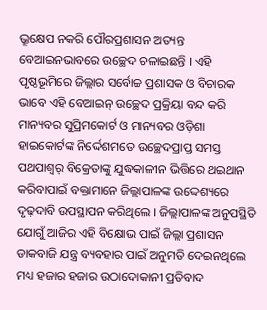ଭ୍ରୂକ୍ଷେପ ନକରି ପୌରପ୍ରଶାସନ ଅତ୍ୟନ୍ତ ବେଆଇନଭାବରେ ଉଚ୍ଛେଦ ଚଳାଇଛନ୍ତି । ଏହି ପୃଷ୍ଠଭୂମିରେ ଜିଲ୍ଲାର ସର୍ବୋଚ୍ଚ ପ୍ରଶାସକ ଓ ବିଚାରକ ଭାବେ ଏହି ବେଆଇନ୍ ଉଚ୍ଛେଦ ପ୍ରକ୍ରିୟା ବନ୍ଦ କରି ମାନ୍ୟବର ସୁପ୍ରିମକୋର୍ଟ ଓ ମାନ୍ୟବର ଓଡ଼ିଶା ହାଇକୋର୍ଟଙ୍କ ନିର୍ଦ୍ଦେଶମତେ ଉଚ୍ଛେଦପ୍ରାପ୍ତ ସମସ୍ତ ପଥପାଶ୍ୱର୍ ବିକ୍ରେତାଙ୍କୁ ଯୁଦ୍ଧକାଳୀନ ଭିତ୍ତିରେ ଥଇଥାନ କରିବାପାଇଁ ବକ୍ତାମାନେ ଜିଲ୍ଲାପାଳଙ୍କ ଉଦ୍ଦେଶ୍ୟରେ ଦୃଢ଼ଦାବି ଉପସ୍ଥାପନ କରିଥିଲେ । ଜିଲ୍ଲାପାଳଙ୍କ ଅନୁପସ୍ଥିତି ଯୋଗୁଁ ଆଜିର ଏହି ବିକ୍ଷୋଭ ପାଇଁ ଜିଲ୍ଲା ପ୍ରଶାସନ ଡାକବାଜି ଯନ୍ତ୍ର ବ୍ୟବହାର ପାଇଁ ଅନୁମତି ଦେଇନଥିଲେ ମଧ୍ୟ ହଜାର ହଜାର ଉଠାଦୋକାନୀ ପ୍ରତିବାଦ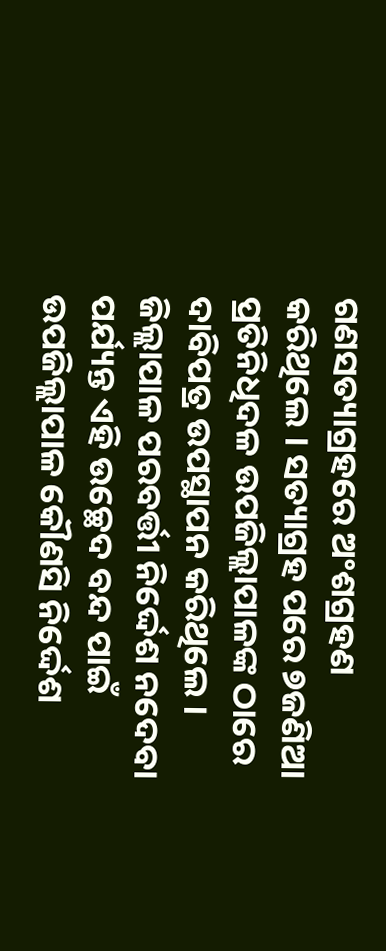ଗଣସତ୍ୟାଗ୍ରହରେ ଅଂଶଗ୍ରହଣ କରିଥିଲେ । ସତ୍ୟାଗ୍ରହ ପରେ ୭ଜଣିଆ ପ୍ରତିନିଧିଦଳ ଉପଜିଲ୍ଲାପାଳଙ୍କ ଠାରେ ଦାବିପତ୍ର ଉପସ୍ଥାପନ କରିଥିଲେ । ଜିଲ୍ଲାପାଳ ପରବର୍ତ୍ତୀ ନିର୍ଦ୍ଦେଶ ନଦେବା ପର୍ଯ୍ୟନ୍ତ ଏହି ଉଚ୍ଛେଦ ବନ୍ଦ ପାଇଁ ଉପଜିଲ୍ଲାପାଳ କୌଣସି ନିର୍ଦ୍ଦେଶ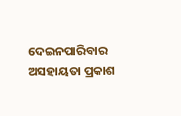ଦେଇନପାରିବାର ଅସହାୟତା ପ୍ରକାଶ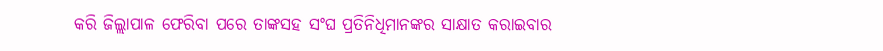କରି ଜିଲ୍ଲାପାଳ ଫେରିବା ପରେ ତାଙ୍କସହ ସଂଘ ପ୍ରତିନିଧିମାନଙ୍କର ସାକ୍ଷାତ କରାଇବାର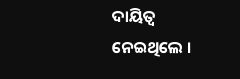ଦାୟିତ୍ୱ ନେଇଥିଲେ ।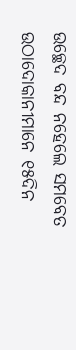ଉଚ୍ଛେଦ ବନ୍ଦ ନହେଲେ ସମବେତ ଉଠାଦୋକାନୀମାନେ ୧୫ଦିନ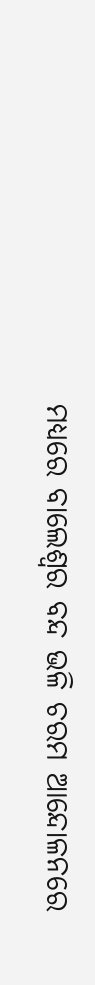ମଧ୍ୟରେ ବାଲେଶ୍ୱର ବନ୍ଦ ଭଳି ଚରମ ଆନ୍ଦୋଳନରେ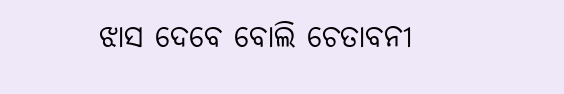ଝାସ ଦେବେ ବୋଲି ଚେତାବନୀ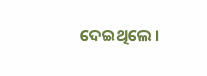ଦେଇଥିଲେ ।